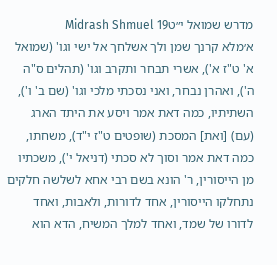מדרש שמואל י״טMidrash Shmuel 19
א׳מלא קרנך שמן ולך אשלחך אל ישי וגו' (שמואל א' ט"ז א'), אשרי תבחר ותקרב וגו' (תהלים ס"ה ה'), ואהרן נבחר, ואני נסכתי מלכי וגו' (שם ב' ו'), השתיתיו, כמה דאת אמר ויסע את היתד הארג (עם) [ואת] המסכת (שופטים ט"ז י"ד), משחתו, כמה דאת אמר וסוך לא סכתי (דניאל י'), משכתיו מן הייסורין, ר' הונא בשם רבי אחא לשלשה חלקים נתחלקו הייסורין, אחד לדורות, ולאבות, ואחד לדורו של שמד, ואחד למלך המשיח, הדא הוא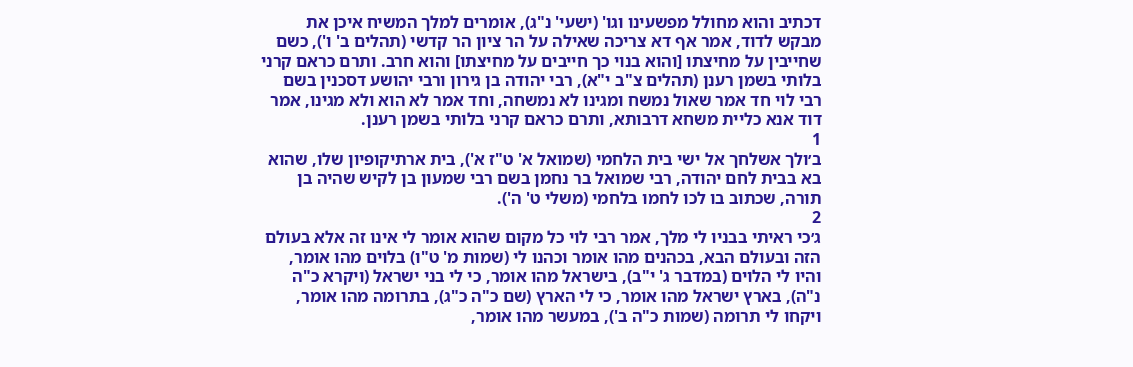דכתיב והוא מחולל מפשעינו וגו' (ישעי' נ"ג), אומרים למלך המשיח איכן את מבקש לדוד, אמר אף דא צריכה שאילה על הר ציון הר קדשי (תהלים ב' ו'), כשם שחייבין על מחיצתו [והוא בנוי כך חייבים על מחיצתו] והוא חרב. ותרם כראם קרני בלותי בשמן רענן (תהלים צ"ב י"א), רבי יהודה בן גירון ורבי יהושע דסכנין בשם רבי לוי חד אמר שאול נמשח ומגינו לא נמשחה, וחד אמר לא הוא ולא מגינו, אמר דוד אנא כליית משחא דרבותא, ותרם כראם קרני בלותי בשמן רענן.
1
ב׳ולך אשלחך אל ישי בית הלחמי (שמואל א' ט"ז א'), בית ארתיקופיון שלו, שהוא בא בבית לחם יהודה, רבי שמואל בר נחמן בשם רבי שמעון בן לקיש שהיה בן תורה, שכתוב בו לכו לחמו בלחמי (משלי ט' ה').
2
ג׳כי ראיתי בבניו לי מלך, אמר רבי לוי כל מקום שהוא אומר לי אינו זה אלא בעולם הזה ובעולם הבא, בכהנים מהו אומר וכהנו לי (שמות מ' ט"ו) בלוים מהו אומר, והיו לי הלוים (במדבר ג' י"ב), בישראל מהו אומר, כי לי בני ישראל (ויקרא כ"ה נ"ה), בארץ ישראל מהו אומר, כי לי הארץ (שם כ"ה כ"ג), בתרומה מהו אומר, ויקחו לי תרומה (שמות כ"ה ב'), במעשר מהו אומר,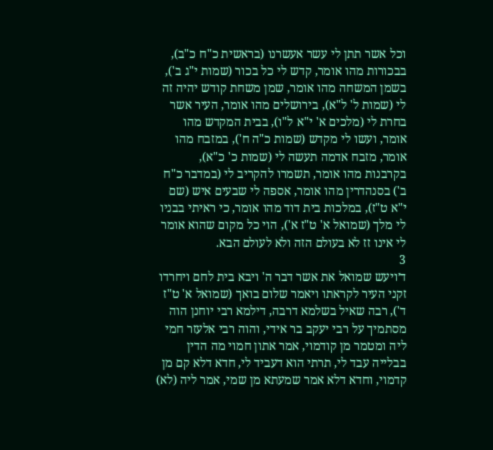וכל אשר תתן לי עשר אעשרנו (בראשית כ"ח כ"ב), בבכורות מהו אומר, קדש לי כל בכור (שמות י"ג ב'), בשמן המשחה מהו אומר, שמן משחת קודש יהיה זה לי (שמות ל' ל"א), בירושלים מהו אומר, העיר אשר בחרת לי (מלכים א' י"א ל"ו), בבית המקדש מהו אומר, ועשו לי מקדש (שמות כ"ה ח'), במזבח מהו אומר, מזבח אדמה תעשה לי (שמות כ' כ"א), בקרבנות מהו אומר, תשמרו להקריב לי (במדבר כ"ח ב') בסנהדרין מהו אומר, אספה לי שבעים איש (שם י"א ט"ז), במלכות בית דוד מהו אומר, כי ראיתי בבניו לי מלך (שמואל א' ט"ז א'), הוי כל מקום שהוא אומר לי אינו זז לא בעולם הזה ולא לעולם הבא.
3
ד׳ויעש שמואל את אשר דבר ה' ויבא בית לחם ויחרדו זקני העיר לקראתו ויאמר שלום בואך (שמואל א' ט"ז ד'), רבה שאיל בשלמא דרבה, דילמא רבי יוחנן הוה מסתמיך על רבי יעקב בר אידי, והוה רבי אלעזר חמי ליה ומטמר מן קודמוי, אמר אתון חמוי מה הדין בבלייה עבד לי, תרתי הוא דעביד לי, חדא דלא קם מן קדמוי, וחדא דלא אמר שמעתא מן שמי, אמר ליה (לא)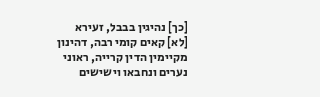[כך] נהיגין בבבל, זעירא [לא] קאים קומי רבה, דהינון מקיימין הדין קרייה, ראוני נערים ונחבאו וישישים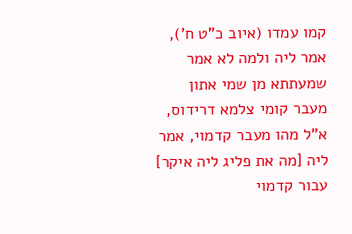קמו עמדו (איוב כ"ט ח'), אמר ליה ולמה לא אמר שמעתתא מן שמי אתון מעבר קומי צלמא דרידוס, א"ל מהו מעבר קדמוי, אמר ליה [מה את פליג ליה איקר] עבור קדמוי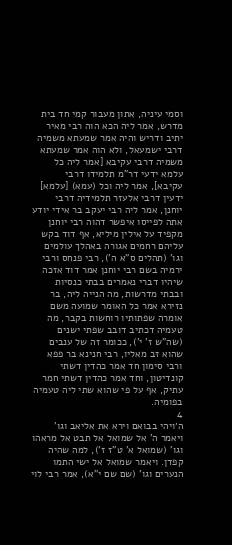וסמי עיניה, אתון מעבור קמי חד בית מדרש, אמר ליה הכא הוה רבי מאיר יתיב ודריש והיה אמר שמעתא משמיה דרבי ישמעאל, ולא הוה אמר שמעתא משמיה דרבי עקיבא [אמר ליה כל עלמא ידעי דר"מ תלמידו דרבי עקיבא], אמר ליה וכל (עמא) [עלמא] ידעין דרבי אלעזר תלמידיה דרבי יוחנן, אמר ליה רבי יעקב בר אידי יודע אתה לפייסו איפשר דהוה רבי יוחנן מקפיד על אילין מיליא, אף דוד בקש עליהם רחמים אגורה באהלך עולמים וגו' (תהלים ס"א ה'), רבי פנחס ורבי ירמיה בשם רבי יוחנן אמר דוד אזכה שיהיו דברי נאמרים בבתי כנסיות ובבתי מדרשות, מה הנייה ליה, בר נזירא אמר כל האומר שמועה משם אומרה שפתותיו רוחשות בקבר, מה טעמיה דכתיב דובב שפתי ישנים (שה"ש ז' י'), ככומר זה של ענבים שהוא זב מאליו, רבי חנינא בר פפא ורבי סימון חד אמר כהדין דשתי קונדיטון, וחד אמר כהדין דשתי חמר עתיק, אף על פי שהוא שתי ליה טעמיה בפומיה.
4
ה׳ויהי בבואם וירא את אליאב וגו' ויאמר ה' אל שמואל אל תבט אל מראהו וגו' (שמואל א' ט"ז ז'), למה שהיה קפדן. ויאמר שמואל אל ישי התמו הנערים וגו' (שם שם י"א), אמר רבי לוי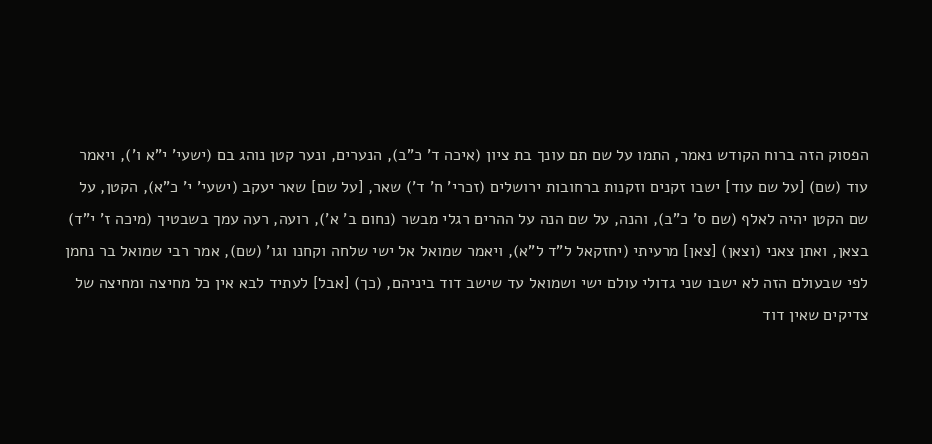הפסוק הזה ברוח הקודש נאמר, התמו על שם תם עונך בת ציון (איכה ד' כ"ב), הנערים, ונער קטן נוהג בם (ישעי' י"א ו'), ויאמר עוד (שם) [על שם עוד] ישבו זקנים וזקנות ברחובות ירושלים (זכרי' ח' ד') שאר, [על שם] שאר יעקב (ישעי' י' כ"א), הקטן, על שם הקטן יהיה לאלף (שם ס' כ"ב), והנה, על שם הנה על ההרים רגלי מבשר (נחום ב' א'), רועה, רעה עמך בשבטיך (מיכה ז' י"ד) בצאן, ואתן צאני (וצאן) [צאן] מרעיתי (יחזקאל ל"ד ל"א), ויאמר שמואל אל ישי שלחה וקחנו וגו' (שם), אמר רבי שמואל בר נחמן לפי שבעולם הזה לא ישבו שני גדולי עולם ישי ושמואל עד שישב דוד ביניהם, (כך) [אבל] לעתיד לבא אין כל מחיצה ומחיצה של צדיקים שאין דוד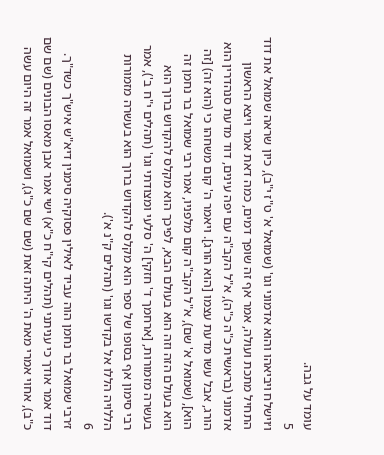עומד על גבה.
5
ו׳וישלח ויביאהו והוא אדמוני וגו' (שמואל א' ט"ז י"ב), כיון שראה שמואל את דוד התחיל מתכת ועולה, אמר אף זה שופך דמים, כמה דאת אמר ויצא הראשון אדמוני (בראשית כ"ה כ"ה), א"ל הקב"ה עם יפה עינים, דוד מדעת סנהדרין הוא הורג, אבל עשו מדעת עצמו [הוא הורג]. ויאמר ה' קום משחהו כי (הוא זה) [זה הוא], (שמואל א' שם), א"ל הקב"ה קום מלפניו, אמר רבי שמואל בר נחמן זה הוא בעולם הזה וזה הוא בעולם הבא, לפיכך הוא מקלס להקדוש ברוך הוא בעשרה מזמורות, [ארחמך ד' חזקי] ה' סלעי ומצודתי וגו' (תהלים י"ח ב'), אמר רבי סימון אף בסופו של ספר הוא מקלס להקדוש ברוך הוא בעשרה מזמורות הללויה הללו אל בקדשו וגו' (תהלים ק"נ א').
6
ז׳רבי שמואל בר נחמן הוה עביד לאילין פסוקיה סימנין דיא"ש איש"ך כשד"ך. דוד אמר אודך כי עניתני (תהלים קי"ח כ"א) ישי אמר אבן מאסו הבונים (שם שם כ"ב), אחוי אמרי מאת ה' היתה זאת (שם שם כ"ג), ושמואל אמר זה היום עשה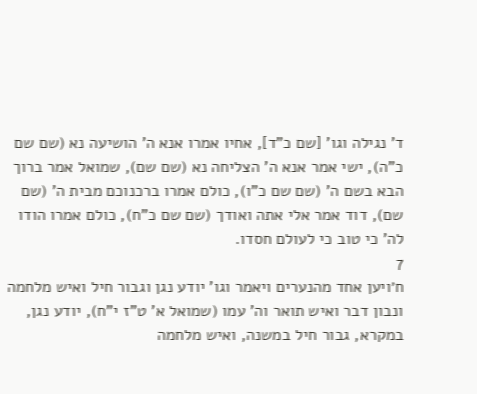ד' נגילה וגו' [שם כ"ד], אחיו אמרו אנא ה' הושיעה נא (שם שם כ"ה), ישי אמר אנא ה' הצליחה נא (שם שם), שמואל אמר ברוך הבא בשם ה' (שם שם כ"ו), כולם אמרו ברכנוכם מבית ה' (שם שם), דוד אמר אלי אתה ואודך (שם שם כ"ח), כולם אמרו הודו לה' כי טוב כי לעולם חסדו.
7
ח׳ויען אחד מהנערים ויאמר וגו' יודע נגן וגבור חיל ואיש מלחמה ונבון דבר ואיש תואר וה' עמו (שמואל א' ט"ז י"ח), יודע נגן, במקרא, גבור חיל במשנה, ואיש מלחמה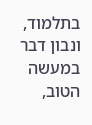בתלמוד, ונבון דבר במעשה הטוב,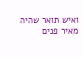ואיש תואר שהיה מאיר פנים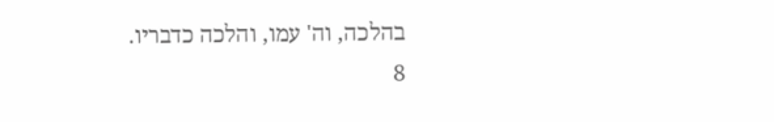בהלכה, וה' עמו, והלכה כדבריו.
8